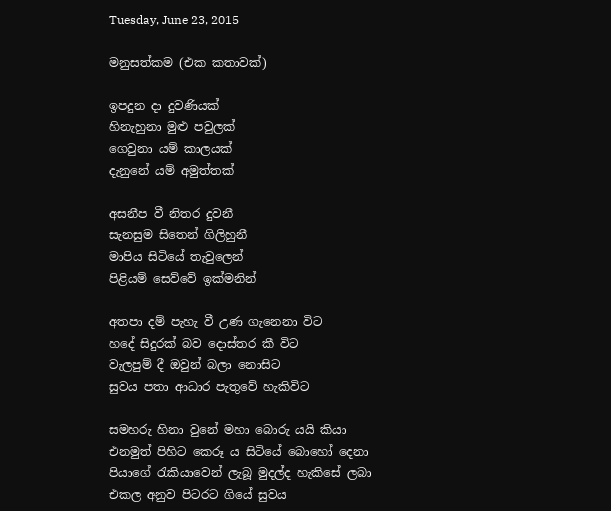Tuesday, June 23, 2015

මනුසත්කම (එක කතාවක්)

ඉපදුන දා දුවණියක්
හිනැහුනා මුළු පවුලක්
ගෙවුනා යම් කාලයක්
දැනුනේ යම් අමුත්තක්

අසනීප වී නිතර දුවනී
සැනසුම සිතෙන් ගිලිහුනී
මාපිය සිටියේ තැවුලෙන්
පිළියම් සෙව්වේ ඉක්මනින්

අතපා දම් පැහැ වී උණ ගැනෙනා විට
හදේ සිදුරක් බව දොස්තර කී විට
වැලපුම් දී ඔවුන් බලා නොසිට
සුවය පතා ආධාර පැතුවේ හැකිවිට

සමහරු හිනා වුනේ මහා බොරු යයි කියා
එනමුත් පිහිට කෙරූ ය සිටියේ බොහෝ දෙනා
පියාගේ රැකියාවෙන් ලැබූ මුදල්ද හැකිසේ ලබා
එකල අනුව පිටරට ගියේ සුවය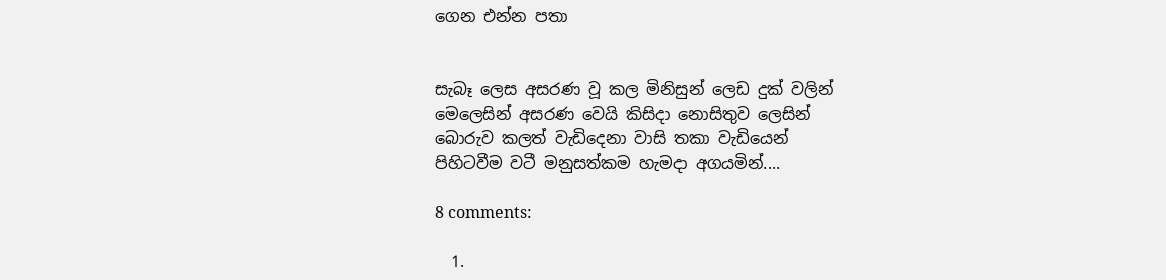ගෙන එන්න පතා


සැබෑ ලෙස අසරණ වූ කල මිනිසුන් ලෙඩ දුක් වලින්
මෙලෙසින් අසරණ වෙයි කිසිදා නොසිතුව ලෙසින්
බොරුව කලත් වැඩිදෙනා වාසි තකා වැඩියෙන්
පිහිටවීම වටී මනුසත්කම හැමදා අගයමින්....

8 comments:

  1.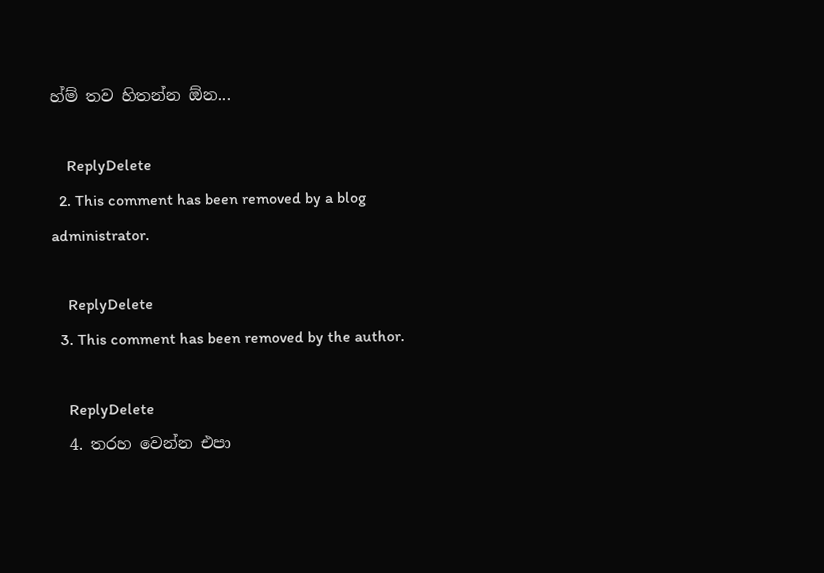හ්ම් තව හිතන්න ඕන...

    ReplyDelete
  2. This comment has been removed by a blog administrator.

    ReplyDelete
  3. This comment has been removed by the author.

    ReplyDelete
  4. තරහ වෙන්න එපා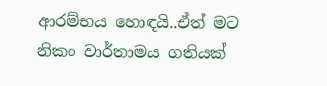ආරම්භය හොඳයි..ඒත් මට නිකං වාර්තාමය ගතියක්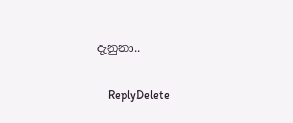දැනුනා..

    ReplyDelete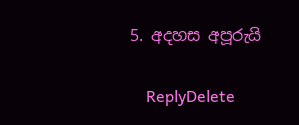5. අදහස අපූරුයි

    ReplyDelete